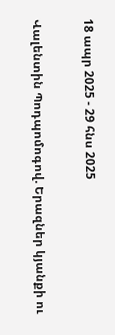18 ապր 2025 - 29 հնս 2025

Վալենտին Պոդպոմոգով. Երազներ կյանքի ու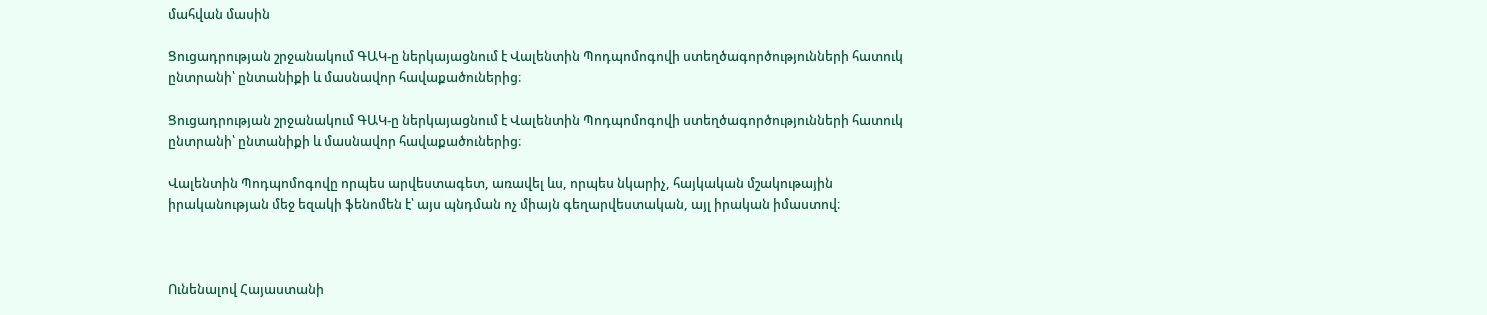մահվան մասին

Ցուցադրության շրջանակում ԳԱԿ-ը ներկայացնում է Վալենտին Պոդպոմոգովի ստեղծագործությունների հատուկ ընտրանի՝ ընտանիքի և մասնավոր հավաքածուներից։

Ցուցադրության շրջանակում ԳԱԿ-ը ներկայացնում է Վալենտին Պոդպոմոգովի ստեղծագործությունների հատուկ ընտրանի՝ ընտանիքի և մասնավոր հավաքածուներից։

Վալենտին Պոդպոմոգովը որպես արվեստագետ, առավել ևս, որպես նկարիչ, հայկական մշակութային իրականության մեջ եզակի ֆենոմեն է՝ այս պնդման ոչ միայն գեղարվեստական, այլ իրական իմաստով։



Ունենալով Հայաստանի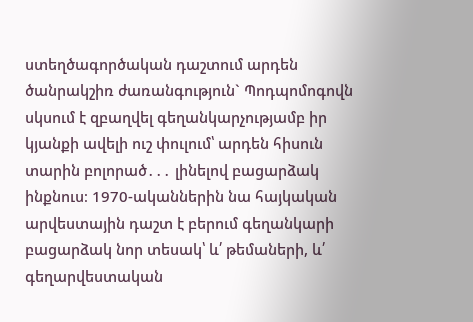ստեղծագործական դաշտում արդեն ծանրակշիռ ժառանգություն` Պոդպոմոգովն սկսում է զբաղվել գեղանկարչությամբ իր կյանքի ավելի ուշ փուլում՝ արդեն հիսուն տարին բոլորած․․․ լինելով բացարձակ ինքնուս։ 1970-ականներին նա հայկական արվեստային դաշտ է բերում գեղանկարի բացարձակ նոր տեսակ՝ և՛ թեմաների, և՛ գեղարվեստական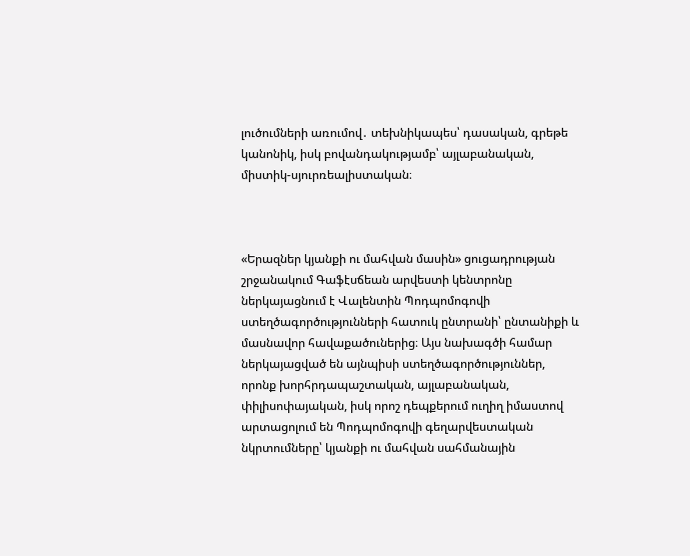լուծումների առումով․ տեխնիկապես՝ դասական, գրեթե կանոնիկ, իսկ բովանդակությամբ՝ այլաբանական, միստիկ-սյուրռեալիստական։



«Երազներ կյանքի ու մահվան մասին» ցուցադրության շրջանակում Գաֆէսճեան արվեստի կենտրոնը ներկայացնում է Վալենտին Պոդպոմոգովի ստեղծագործությունների հատուկ ընտրանի՝ ընտանիքի և մասնավոր հավաքածուներից։ Այս նախագծի համար ներկայացված են այնպիսի ստեղծագործություններ, որոնք խորհրդապաշտական, այլաբանական, փիլիսոփայական, իսկ որոշ դեպքերում ուղիղ իմաստով արտացոլում են Պոդպոմոգովի գեղարվեստական նկրտումները՝ կյանքի ու մահվան սահմանային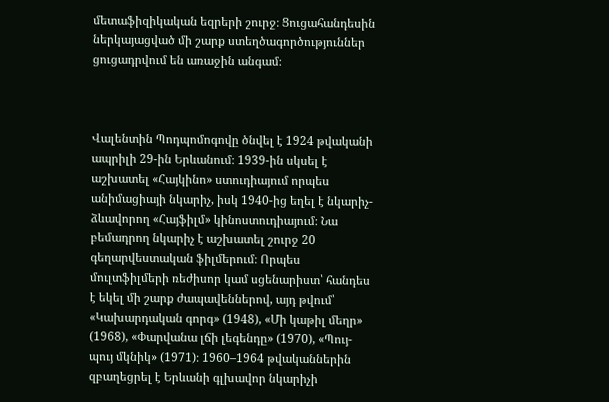մետաֆիզիկական եզրերի շուրջ։ Ցուցահանդեսին ներկայացված մի շարք ստեղծագործություններ ցուցադրվում են առաջին անգամ։



Վալենտին Պոդպոմոգովը ծնվել է 1924 թվականի ապրիլի 29-ին Երևանում։ 1939-ին սկսել է աշխատել «Հայկինո» ստուդիայում որպես անիմացիայի նկարիչ, իսկ 1940-ից եղել է նկարիչ-ձևավորող «Հայֆիլմ» կինոստուդիայում։ Նա բեմադրող նկարիչ է աշխատել շուրջ 20 գեղարվեստական ֆիլմերում։ Որպես մուլտֆիլմերի ռեժիսոր կամ սցենարիստ՝ հանդես է եկել մի շարք ժապավեններով, այդ թվում՝ «Կախարդական գորգ» (1948), «Մի կաթիլ մեղր» (1968), «Փարվանա լճի լեգենդը» (1970), «Պույ-պույ մկնիկ» (1971)։ 1960–1964 թվականներին զբաղեցրել է Երևանի գլխավոր նկարիչի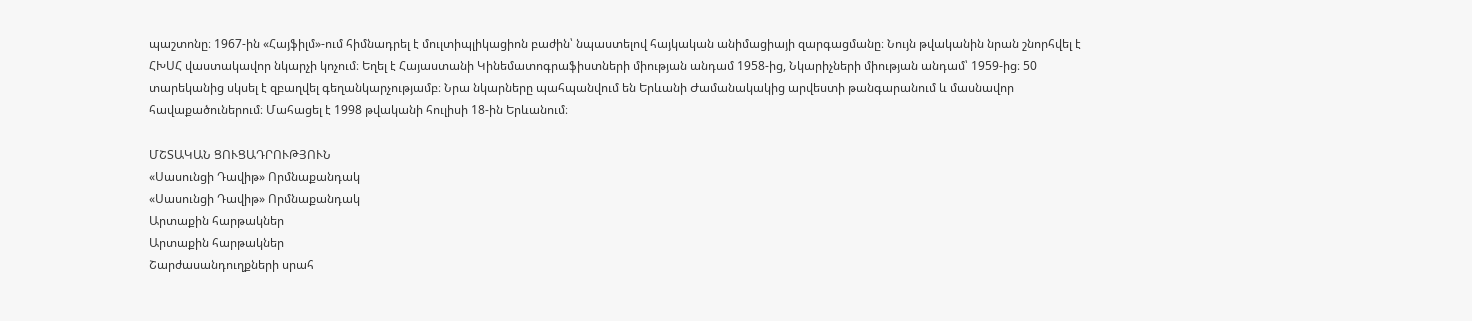պաշտոնը։ 1967-ին «Հայֆիլմ»-ում հիմնադրել է մուլտիպլիկացիոն բաժին՝ նպաստելով հայկական անիմացիայի զարգացմանը։ Նույն թվականին նրան շնորհվել է ՀԽՍՀ վաստակավոր նկարչի կոչում։ Եղել է Հայաստանի Կինեմատոգրաֆիստների միության անդամ 1958-ից, Նկարիչների միության անդամ՝ 1959-ից։ 50 տարեկանից սկսել է զբաղվել գեղանկարչությամբ։ Նրա նկարները պահպանվում են Երևանի Ժամանակակից արվեստի թանգարանում և մասնավոր հավաքածուներում։ Մահացել է 1998 թվականի հուլիսի 18-ին Երևանում։

ՄՇՏԱԿԱՆ ՑՈՒՑԱԴՐՈՒԹՅՈՒՆ
«Սասունցի Դավիթ» Որմնաքանդակ
«Սասունցի Դավիթ» Որմնաքանդակ
Արտաքին հարթակներ
Արտաքին հարթակներ
Շարժասանդուղքների սրահ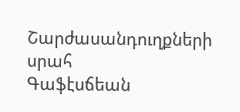Շարժասանդուղքների սրահ
Գաֆէսճեան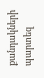քանդակների պարտեզ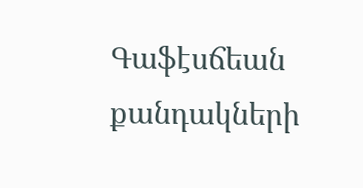Գաֆէսճեան քանդակների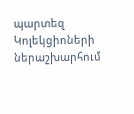պարտեզ
Կոլեկցիոների ներաշխարհում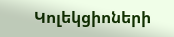Կոլեկցիոների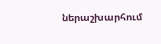ներաշխարհում